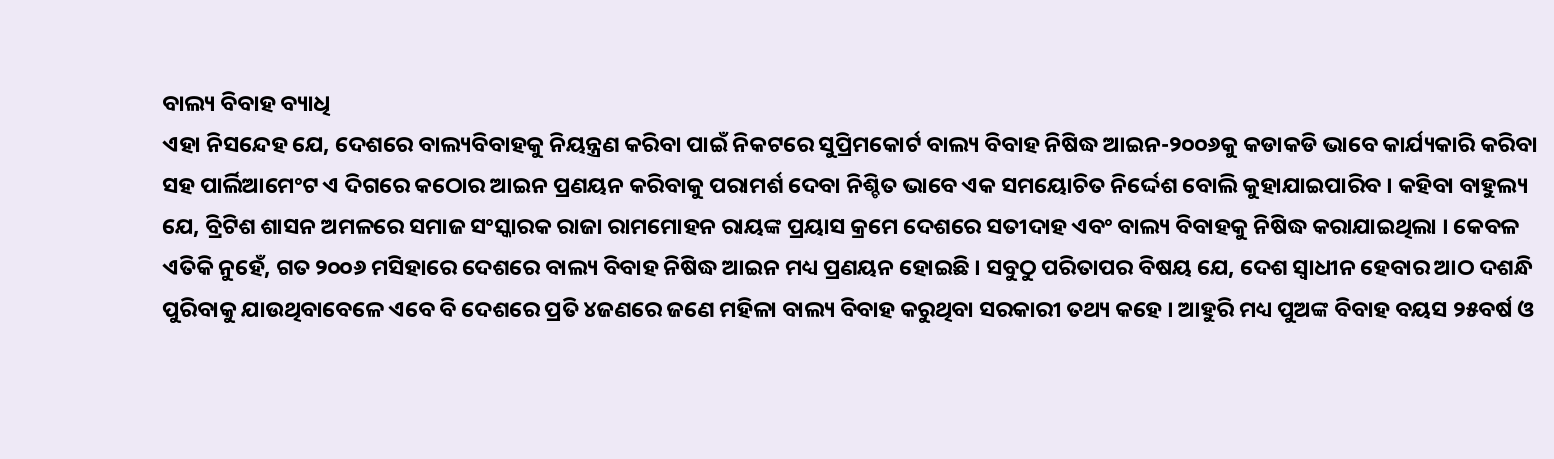ବାଲ୍ୟ ବିବାହ ବ୍ୟାଧି
ଏହା ନିସନ୍ଦେହ ଯେ, ଦେଶରେ ବାଲ୍ୟବିବାହକୁ ନିୟନ୍ତ୍ରଣ କରିବା ପାଇଁ ନିକଟରେ ସୁପ୍ରିମକୋର୍ଟ ବାଲ୍ୟ ବିବାହ ନିଷିଦ୍ଧ ଆଇନ-୨୦୦୬କୁ କଡାକଡି ଭାବେ କାର୍ଯ୍ୟକାରି କରିବା ସହ ପାର୍ଲିଆମେଂଟ ଏ ଦିଗରେ କଠୋର ଆଇନ ପ୍ରଣୟନ କରିବାକୁ ପରାମର୍ଶ ଦେବା ନିଶ୍ଚିତ ଭାବେ ଏକ ସମୟୋଚିତ ନିର୍ଦ୍ଦେଶ ବୋଲି କୁହାଯାଇପାରିବ । କହିବା ବାହୁଲ୍ୟ ଯେ, ବ୍ରିଟିଶ ଶାସନ ଅମଳରେ ସମାଜ ସଂସ୍କାରକ ରାଜା ରାମମୋହନ ରାୟଙ୍କ ପ୍ରୟାସ କ୍ରମେ ଦେଶରେ ସତୀଦାହ ଏବଂ ବାଲ୍ୟ ବିବାହକୁ ନିଷିଦ୍ଧ କରାଯାଇଥିଲା । କେବଳ ଏତିକି ନୁହେଁ, ଗତ ୨୦୦୬ ମସିହାରେ ଦେଶରେ ବାଲ୍ୟ ବିବାହ ନିଷିଦ୍ଧ ଆଇନ ମଧ୍ୟ ପ୍ରଣୟନ ହୋଇଛି । ସବୁଠୁ ପରିତାପର ବିଷୟ ଯେ, ଦେଶ ସ୍ୱାଧୀନ ହେବାର ଆଠ ଦଶନ୍ଧି ପୁରିବାକୁ ଯାଉଥିବାବେଳେ ଏବେ ବି ଦେଶରେ ପ୍ରତି ୪ଜଣରେ ଜଣେ ମହିଳା ବାଲ୍ୟ ବିବାହ କରୁଥିବା ସରକାରୀ ତଥ୍ୟ କହେ । ଆହୁରି ମଧ୍ୟ ପୁଅଙ୍କ ବିବାହ ବୟସ ୨୫ବର୍ଷ ଓ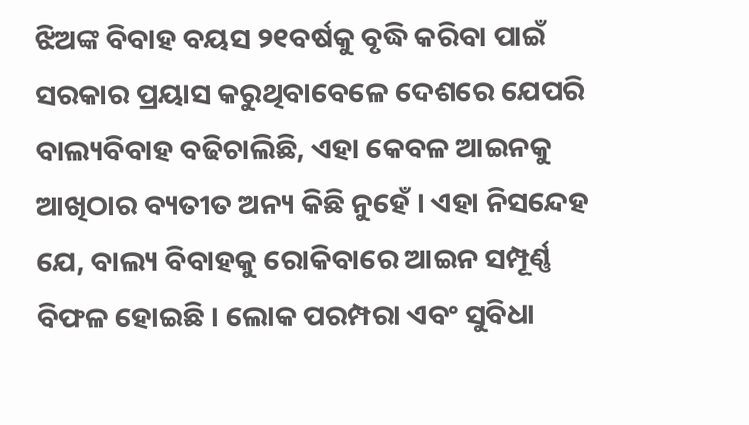ଝିଅଙ୍କ ବିବାହ ବୟସ ୨୧ବର୍ଷକୁ ବୃଦ୍ଧି କରିବା ପାଇଁ ସରକାର ପ୍ରୟାସ କରୁଥିବାବେଳେ ଦେଶରେ ଯେପରି ବାଲ୍ୟବିବାହ ବଢିଚାଲିଛି, ଏହା କେବଳ ଆଇନକୁ ଆଖିଠାର ବ୍ୟତୀତ ଅନ୍ୟ କିଛି ନୁହେଁ । ଏହା ନିସନ୍ଦେହ ଯେ, ବାଲ୍ୟ ବିବାହକୁ ରୋକିବାରେ ଆଇନ ସମ୍ପୂର୍ଣ୍ଣ ବିଫଳ ହୋଇଛି । ଲୋକ ପରମ୍ପରା ଏବଂ ସୁବିଧା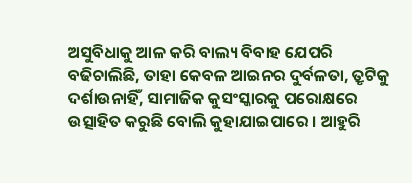ଅସୁବିଧାକୁ ଆଳ କରି ବାଲ୍ୟ ବିବାହ ଯେପରି ବଢିଚାଲିଛି, ତାହା କେବଳ ଆଇନର ଦୁର୍ବଳତା, ତ୍ରୃଟିକୁ ଦର୍ଶାଉନାହିଁ, ସାମାଜିକ କୁସଂସ୍କାରକୁ ପରୋକ୍ଷରେ ଉତ୍ସାହିତ କରୁଛି ବୋଲି କୁହାଯାଇପାରେ । ଆହୁରି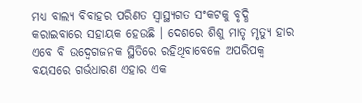ମଧ୍ୟ ବାଲ୍ୟ ବିବାହର ପରିଣତ ସ୍ୱାସ୍ଥ୍ୟଗତ ସଂକଟକୁ ବୃଦ୍ଧି କରାଇବାରେ ସହାୟକ ହେଉଛି । ଦେଶରେ ଶିଶୁ ମାତୃ ମୃତ୍ୟୁ ହାର ଏବେ ବି ଉଦ୍ବେଗଜନକ ସ୍ଥିତିରେ ରହିଥିବାବେଳେ ଅପରିପକ୍ୱ ବୟସରେ ଗର୍ଭଧାରଣ ଏହାର ଏକ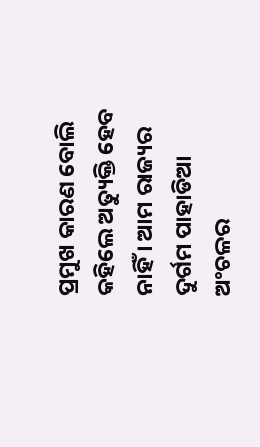ପ୍ରମୁଖ କାରଣ ବୋଲି କହିଲେ ଅତ୍ୟୁକ୍ତି ହେବ ନାହିଁ । ଆମ ରାଜ୍ୟର ଦୁର୍ଗମ ପାହାଡିଆ ଅଂଚଳର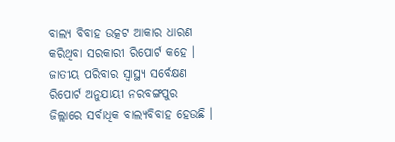ବାଲ୍ୟ ବିବାହ ଉତ୍କଟ ଆକାର ଧାରଣ କରିଥିବା ସରକାରୀ ରିପୋର୍ଟ କହେ । ଜାତୀୟ ପରିବାର ସ୍ୱାସ୍ଥ୍ୟ ସର୍ବେକ୍ଷଣ ରିପୋର୍ଟ ଅନୁଯାୟୀ ନରବଙ୍ଗପୁର ଜିଲ୍ଲାରେ ସର୍ବାଧିକ ବାଲ୍ୟବିବାହ ହେଉଛି ।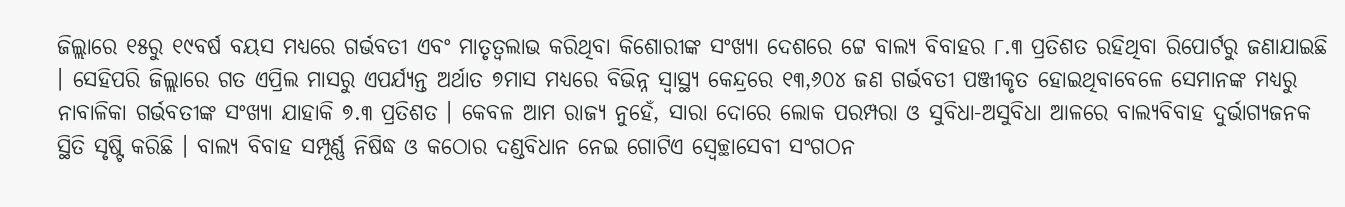ଜିଲ୍ଲାରେ ୧୫ରୁ ୧୯ବର୍ଷ ବୟସ ମଧ୍ୟରେ ଗର୍ଭବତୀ ଏବଂ ମାତୃତ୍ୱଲାଭ କରିଥିବା କିଶୋରୀଙ୍କ ସଂଖ୍ୟା ଦେଶରେ ଟ୍ଟେ ବାଲ୍ୟ ବିବାହର ୮.୩ ପ୍ରତିଶତ ରହିଥିବା ରିପୋର୍ଟରୁ ଜଣାଯାଇଛି । ସେହିପରି ଜିଲ୍ଲାରେ ଗତ ଏପ୍ରିଲ ମାସରୁ ଏପର୍ଯ୍ୟନ୍ତ ଅର୍ଥାତ ୭ମାସ ମଧ୍ୟରେ ବିଭିନ୍ନ ସ୍ୱାସ୍ଥ୍ୟ କେନ୍ଦ୍ରରେ ୧୩,୬୦୪ ଜଣ ଗର୍ଭବତୀ ପଞ୍ଜୀକୃତ ହୋଇଥିବାବେଳେ ସେମାନଙ୍କ ମଧ୍ୟରୁ ନାବାଳିକା ଗର୍ଭବତୀଙ୍କ ସଂଖ୍ୟା ଯାହାକି ୭.୩ ପ୍ରତିଶତ । କେବଳ ଆମ ରାଜ୍ୟ ନୁହେଁ, ସାରା ଦୋରେ ଲୋକ ପରମ୍ପରା ଓ ସୁବିଧା-ଅସୁବିଧା ଆଳରେ ବାଲ୍ୟବିବାହ ଦୁର୍ଭାଗ୍ୟଜନକ ସ୍ଥିତି ସୃଷ୍ଟି କରିଛି । ବାଲ୍ୟ ବିବାହ ସମ୍ପୂର୍ଣ୍ଣ ନିଷିଦ୍ଧ ଓ କଠୋର ଦଣ୍ଡବିଧାନ ନେଇ ଗୋଟିଏ ସ୍ୱେଚ୍ଛାସେବୀ ସଂଗଠନ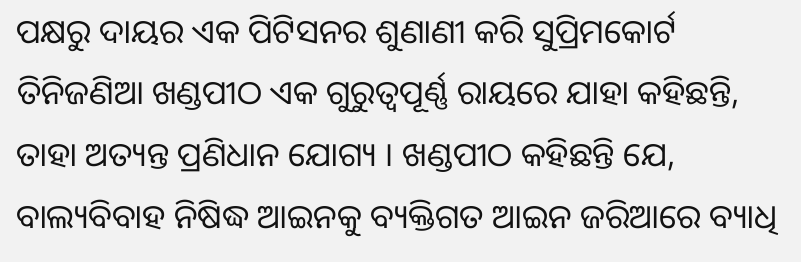ପକ୍ଷରୁ ଦାୟର ଏକ ପିଟିସନର ଶୁଣାଣୀ କରି ସୁପ୍ରିମକୋର୍ଟ ତିନିଜଣିଆ ଖଣ୍ଡପୀଠ ଏକ ଗୁରୁତ୍ୱପୂର୍ଣ୍ଣ ରାୟରେ ଯାହା କହିଛନ୍ତି, ତାହା ଅତ୍ୟନ୍ତ ପ୍ରଣିଧାନ ଯୋଗ୍ୟ । ଖଣ୍ଡପୀଠ କହିଛନ୍ତି ଯେ, ବାଲ୍ୟବିବାହ ନିଷିଦ୍ଧ ଆଇନକୁ ବ୍ୟକ୍ତିଗତ ଆଇନ ଜରିଆରେ ବ୍ୟାଧି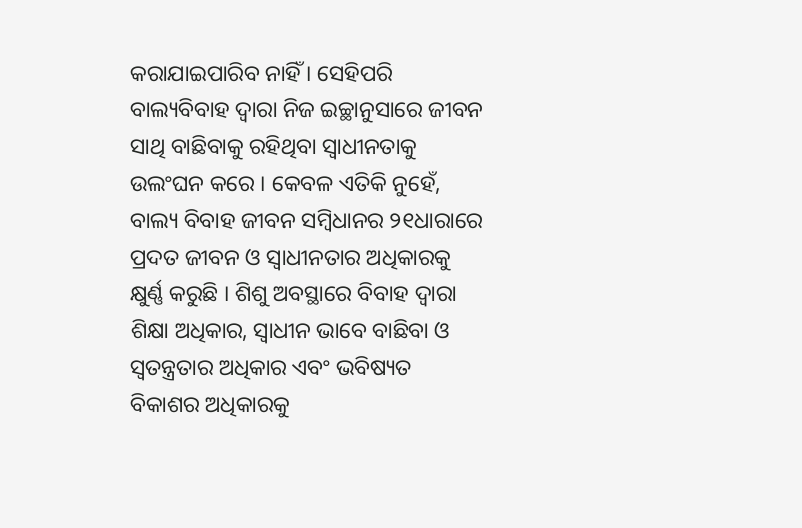କରାଯାଇପାରିବ ନାହିଁ । ସେହିପରି ବାଲ୍ୟବିବାହ ଦ୍ୱାରା ନିଜ ଇଚ୍ଛାନୁସାରେ ଜୀବନ ସାଥି ବାଛିବାକୁ ରହିଥିବା ସ୍ୱାଧୀନତାକୁ ଉଲଂଘନ କରେ । କେବଳ ଏତିକି ନୁହେଁ, ବାଲ୍ୟ ବିବାହ ଜୀବନ ସମ୍ବିଧାନର ୨୧ଧାରାରେ ପ୍ରଦତ ଜୀବନ ଓ ସ୍ୱାଧୀନତାର ଅଧିକାରକୁ କ୍ଷୁର୍ଣ୍ଣ କରୁଛି । ଶିଶୁ ଅବସ୍ଥାରେ ବିବାହ ଦ୍ୱାରା ଶିକ୍ଷା ଅଧିକାର, ସ୍ୱାଧୀନ ଭାବେ ବାଛିବା ଓ ସ୍ୱତନ୍ତ୍ରତାର ଅଧିକାର ଏବଂ ଭବିଷ୍ୟତ ବିକାଶର ଅଧିକାରକୁ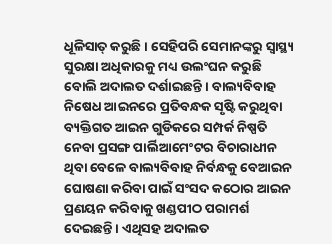ଧୂଳିସାତ୍ କରୁଛି । ସେହିପରି ସେମାନଙ୍କରୁ ସ୍ୱାସ୍ଥ୍ୟ ସୁରକ୍ଷା ଅଧିକାରକୁ ମଧ୍ୟ ଉଲଂଘନ କରୁଛି ବୋଲି ଅଦାଲତ ଦର୍ଶାଇଛନ୍ତି । ବାଲ୍ୟବିବାହ ନିଷେଧ ଆଇନରେ ପ୍ରତିବନ୍ଧକ ସୃଷ୍ଟି କରୁଥିବା ବ୍ୟକ୍ତିଗତ ଆଇନ ଗୁଡିକରେ ସମ୍ପର୍କ ନିଷ୍ପତି ନେବା ପ୍ରସଙ୍ଗ ପାର୍ଲିଆମେଂଟର ବିଚାରାଧୀନ ଥିବା ବେଳେ ବାଲ୍ୟବିବାହ ନିର୍ବନ୍ଧକୁ ବେଆଇନ ଘୋଷଣା କରିବା ପାଇଁ ସଂସଦ କଠୋର ଆଇନ ପ୍ରଣୟନ କରିବାକୁ ଖଣ୍ଡପୀଠ ପରାମର୍ଶ ଦେଇଛନ୍ତି । ଏଥିସହ ଅଦାଲତ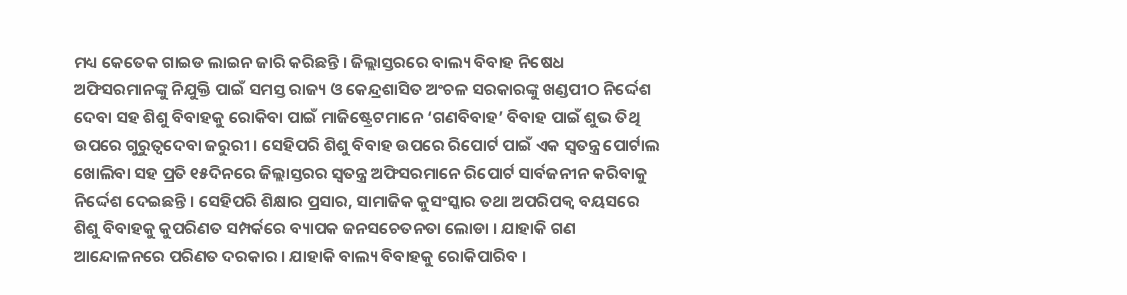ମଧ୍ୟ କେତେକ ଗାଇଡ ଲାଇନ ଜାରି କରିଛନ୍ତି । ଜିଲ୍ଲାସ୍ତରରେ ବାଲ୍ୟ ବିବାହ ନିଷେଧ ଅଫିସରମାନଙ୍କୁ ନିଯୁକ୍ତି ପାଇଁ ସମସ୍ତ ରାଜ୍ୟ ଓ କେନ୍ଦ୍ରଶାସିତ ଅଂଚଳ ସରକାରଙ୍କୁ ଖଣ୍ଡପୀଠ ନିର୍ଦ୍ଦେଶ ଦେବା ସହ ଶିଶୁ ବିବାହକୁ ରୋକିବା ପାଇଁ ମାଜିଷ୍ଟ୍ରେଟମାନେ ‘ଗଣବିବାହ’ ବିବାହ ପାଇଁ ଶୁଭ ତିଥି ଉପରେ ଗୁରୁତ୍ୱଦେବା ଜରୁରୀ । ସେହିପରି ଶିଶୁ ବିବାହ ଉପରେ ରିପୋର୍ଟ ପାଇଁ ଏକ ସ୍ୱତନ୍ତ୍ର ପୋର୍ଟାଲ ଖୋଲିବା ସହ ପ୍ରତି ୧୫ଦିନରେ ଜିଲ୍ଲାସ୍ତରର ସ୍ୱତନ୍ତ୍ର ଅଫିସରମାନେ ରିପୋର୍ଟ ସାର୍ବଜନୀନ କରିବାକୁ ନିର୍ଦ୍ଦେଶ ଦେଇଛନ୍ତି । ସେହିପରି ଶିକ୍ଷାର ପ୍ରସାର, ସାମାଜିକ କୁସଂସ୍କାର ତଥା ଅପରିପକ୍ୱ ବୟସରେ ଶିଶୁ ବିବାହକୁ କୁପରିଣତ ସମ୍ପର୍କରେ ବ୍ୟାପକ ଜନସଚେତନତା ଲୋଡା । ଯାହାକି ଗଣ ଆନ୍ଦୋଳନରେ ପରିଣତ ଦରକାର । ଯାହାକି ବାଲ୍ୟ ବିବାହକୁ ରୋକିପାରିବ ।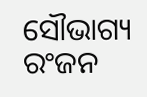ସୌଭାଗ୍ୟ ରଂଜନ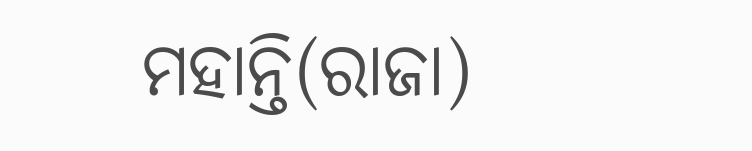ମହାନ୍ତି(ରାଜା)